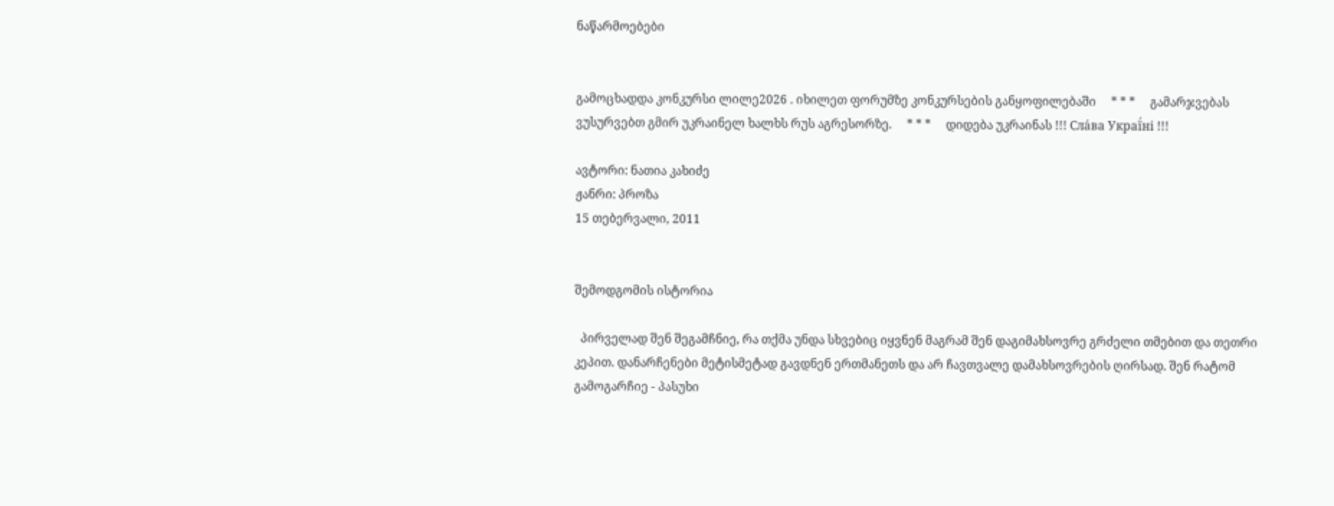ნაწარმოებები


გამოცხადდა კონკურსი ლილე2026 . იხილეთ ფორუმზე კონკურსების განყოფილებაში     * * *     გამარჯვებას ვუსურვებთ გმირ უკრაინელ ხალხს რუს აგრესორზე.     * * *     დიდება უკრაინას !!! Сла́ва Украї́ні !!!

ავტორი: ნათია კახიძე
ჟანრი: პროზა
15 თებერვალი, 2011


შემოდგომის ისტორია

  პირველად შენ შეგამჩნიე, რა თქმა უნდა სხვებიც იყვნენ მაგრამ შენ დაგიმახსოვრე გრძელი თმებით და თეთრი კეპით. დანარჩენები მეტისმეტად გავდნენ ერთმანეთს და არ ჩავთვალე დამახსოვრების ღირსად. შენ რატომ გამოგარჩიე - პასუხი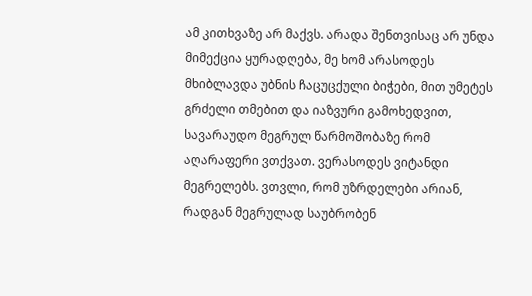ამ კითხვაზე არ მაქვს. არადა შენთვისაც არ უნდა მიმექცია ყურადღება, მე ხომ არასოდეს მხიბლავდა უბნის ჩაცუცქული ბიჭები, მით უმეტეს გრძელი თმებით და იაზვური გამოხედვით, სავარაუდო მეგრულ წარმოშობაზე რომ აღარაფერი ვთქვათ. ვერასოდეს ვიტანდი მეგრელებს. ვთვლი, რომ უზრდელები არიან, რადგან მეგრულად საუბრობენ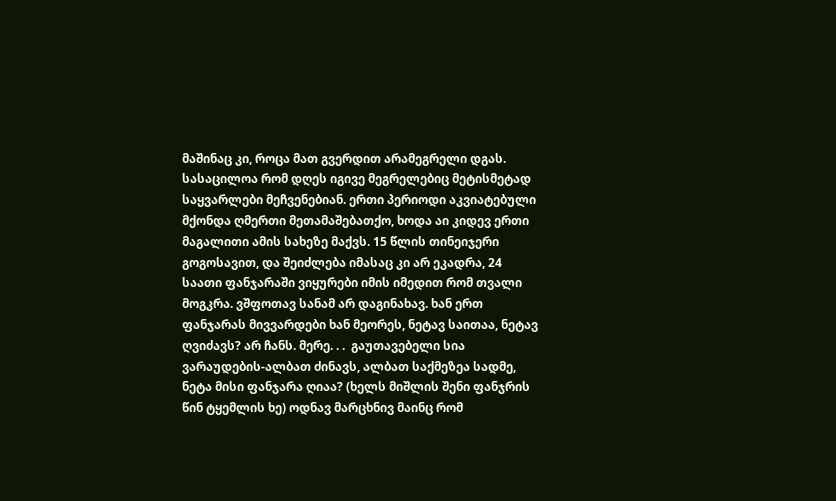მაშინაც კი, როცა მათ გვერდით არამეგრელი დგას. სასაცილოა რომ დღეს იგივე მეგრელებიც მეტისმეტად საყვარლები მეჩვენებიან. ერთი პერიოდი აკვიატებული მქონდა ღმერთი მეთამაშებათქო, ხოდა აი კიდევ ერთი მაგალითი ამის სახეზე მაქვს. 15 წლის თინეიჯერი გოგოსავით, და შეიძლება იმასაც კი არ ეკადრა, 24 საათი ფანჯარაში ვიყურები იმის იმედით რომ თვალი მოგკრა. ვშფოთავ სანამ არ დაგინახავ. ხან ერთ ფანჯარას მივვარდები ხან მეორეს, ნეტავ საითაა, ნეტავ ღვიძავს? არ ჩანს. მერე. . .  გაუთავებელი სია ვარაუდების-ალბათ ძინავს, ალბათ საქმეზეა სადმე, ნეტა მისი ფანჯარა ღიაა? (ხელს მიშლის შენი ფანჯრის წინ ტყემლის ხე) ოდნავ მარცხნივ მაინც რომ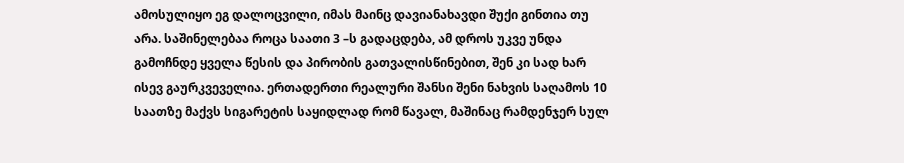ამოსულიყო ეგ დალოცვილი, იმას მაინც დავიანახავდი შუქი გინთია თუ არა. საშინელებაა როცა საათი 3 –ს გადაცდება, ამ დროს უკვე უნდა გამოჩნდე ყველა წესის და პირობის გათვალისწინებით, შენ კი სად ხარ ისევ გაურკვეველია. ერთადერთი რეალური შანსი შენი ნახვის საღამოს 10 საათზე მაქვს სიგარეტის საყიდლად რომ წავალ, მაშინაც რამდენჯერ სულ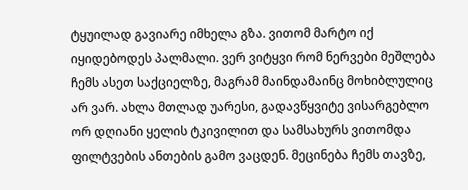ტყუილად გავიარე იმხელა გზა. ვითომ მარტო იქ იყიდებოდეს პალმალი. ვერ ვიტყვი რომ ნერვები მეშლება ჩემს ასეთ საქციელზე, მაგრამ მაინდამაინც მოხიბლულიც არ ვარ. ახლა მთლად უარესი, გადავწყვიტე ვისარგებლო ორ დღიანი ყელის ტკივილით და სამსახურს ვითომდა ფილტვების ანთების გამო ვაცდენ. მეცინება ჩემს თავზე,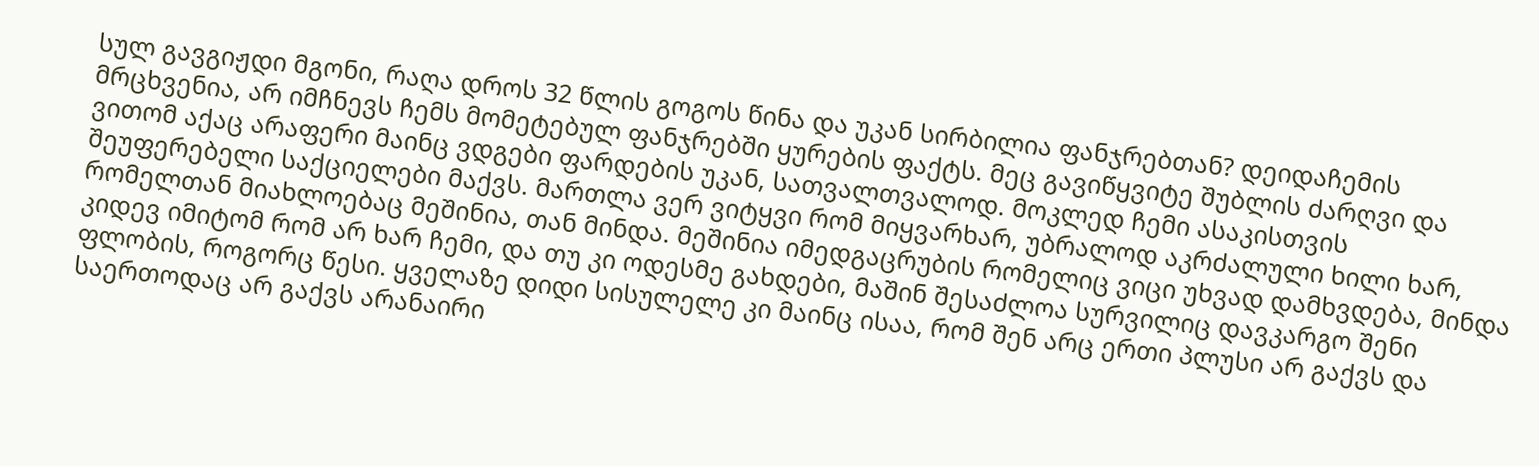სულ გავგიჟდი მგონი, რაღა დროს 32 წლის გოგოს წინა და უკან სირბილია ფანჯრებთან? დეიდაჩემის მრცხვენია, არ იმჩნევს ჩემს მომეტებულ ფანჯრებში ყურების ფაქტს. მეც გავიწყვიტე შუბლის ძარღვი და ვითომ აქაც არაფერი მაინც ვდგები ფარდების უკან, სათვალთვალოდ. მოკლედ ჩემი ასაკისთვის შეუფერებელი საქციელები მაქვს. მართლა ვერ ვიტყვი რომ მიყვარხარ, უბრალოდ აკრძალული ხილი ხარ, რომელთან მიახლოებაც მეშინია, თან მინდა. მეშინია იმედგაცრუბის რომელიც ვიცი უხვად დამხვდება, მინდა კიდევ იმიტომ რომ არ ხარ ჩემი, და თუ კი ოდესმე გახდები, მაშინ შესაძლოა სურვილიც დავკარგო შენი ფლობის, როგორც წესი. ყველაზე დიდი სისულელე კი მაინც ისაა, რომ შენ არც ერთი პლუსი არ გაქვს და საერთოდაც არ გაქვს არანაირი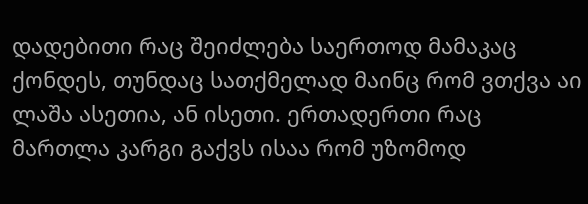დადებითი რაც შეიძლება საერთოდ მამაკაც ქონდეს, თუნდაც სათქმელად მაინც რომ ვთქვა აი ლაშა ასეთია, ან ისეთი. ერთადერთი რაც მართლა კარგი გაქვს ისაა რომ უზომოდ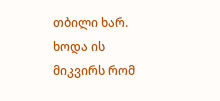თბილი ხარ. ხოდა ის მიკვირს რომ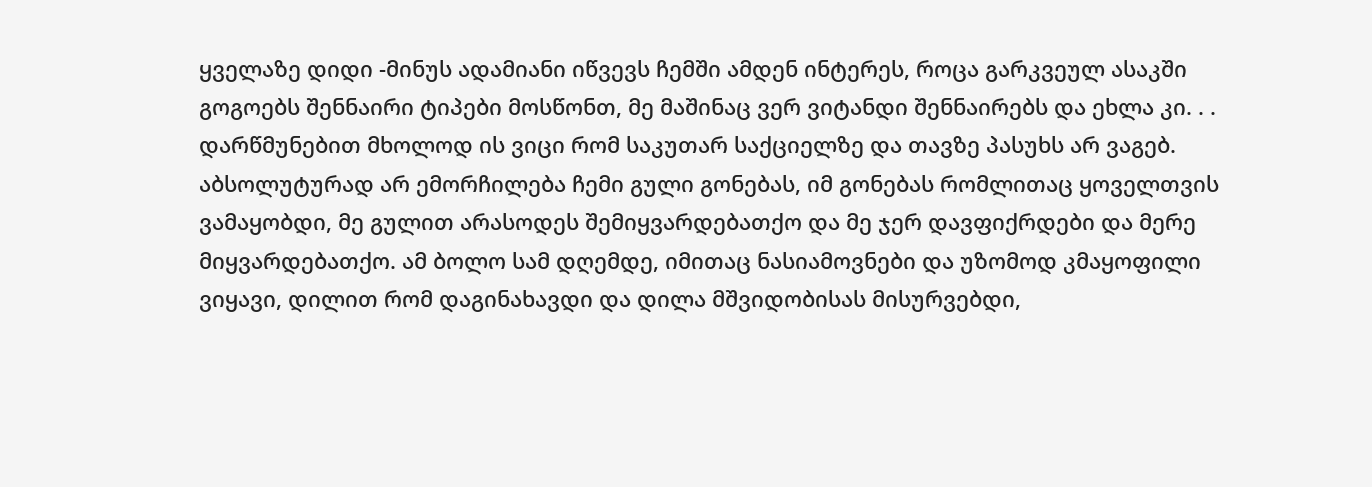ყველაზე დიდი -მინუს ადამიანი იწვევს ჩემში ამდენ ინტერეს, როცა გარკვეულ ასაკში გოგოებს შენნაირი ტიპები მოსწონთ, მე მაშინაც ვერ ვიტანდი შენნაირებს და ეხლა კი. . . დარწმუნებით მხოლოდ ის ვიცი რომ საკუთარ საქციელზე და თავზე პასუხს არ ვაგებ. აბსოლუტურად არ ემორჩილება ჩემი გული გონებას, იმ გონებას რომლითაც ყოველთვის ვამაყობდი, მე გულით არასოდეს შემიყვარდებათქო და მე ჯერ დავფიქრდები და მერე მიყვარდებათქო. ამ ბოლო სამ დღემდე, იმითაც ნასიამოვნები და უზომოდ კმაყოფილი ვიყავი, დილით რომ დაგინახავდი და დილა მშვიდობისას მისურვებდი,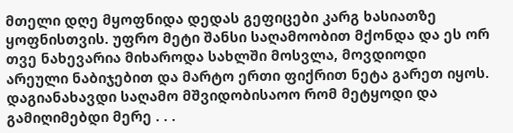მთელი დღე მყოფნიდა დედას გეფიცები კარგ ხასიათზე ყოფნისთვის. უფრო მეტი შანსი საღამოობით მქონდა და ეს ორ თვე ნახევარია მიხაროდა სახლში მოსვლა, მოვდიოდი არეული ნაბიჯებით და მარტო ერთი ფიქრით ნეტა გარეთ იყოს. დაგიანახავდი საღამო მშვიდობისაოო რომ მეტყოდი და გამიღიმებდი მერე . . .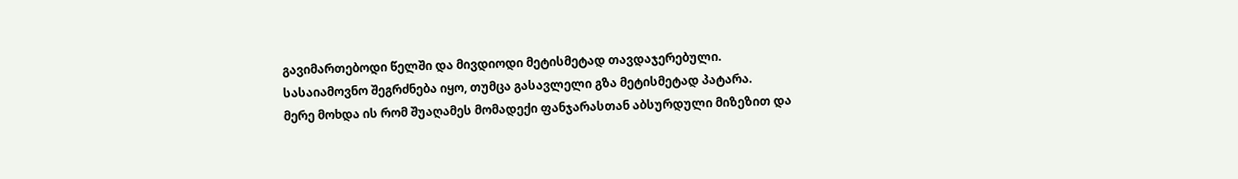გავიმართებოდი წელში და მივდიოდი მეტისმეტად თავდაჯერებული. სასაიამოვნო შეგრძნება იყო, თუმცა გასავლელი გზა მეტისმეტად პატარა.
მერე მოხდა ის რომ შუაღამეს მომადექი ფანჯარასთან აბსურდული მიზეზით და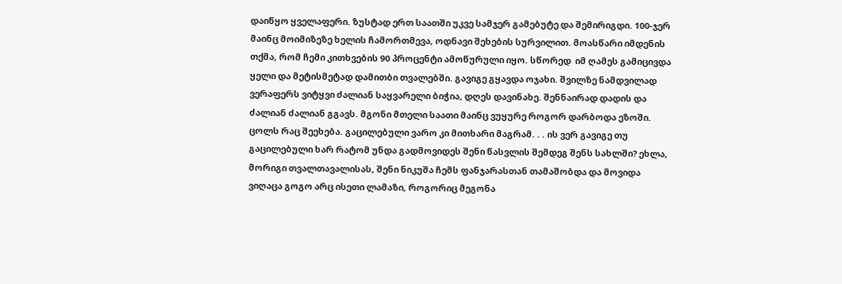დაიწყო ყველაფერი. ზუსტად ერთ საათში უკვე სამჯერ გამებუტე და შემირიგდი. 100-ჯერ მაინც მოიმიზეზე ხელის ჩამორთმევა, ოდნავი შეხების სურვილით. მოასწარი იმდენის თქმა, რომ ჩემი კითხვების 90 პროცენტი ამოწურული იყო. სწორედ  იმ ღამეს გამიცივდა ყელი და მეტისმეტად დამითბი თვალებში. გავიგე გყავდა ოჯახი. შვილზე ნამდვილად ვერაფერს ვიტყვი ძალიან საყვარელი ბიჭია, დღეს დავინახე. შენნაირად დადის და ძალიან ძალიან გგავს. მგონი მთელი საათი მაინც ვუყურე როგორ დარბოდა ეზოში. ცოლს რაც შეეხება. გაცილებული ვარო კი მითხარი მაგრამ. . . ის ვერ გავიგე თუ გაცილებული ხარ რატომ უნდა გადმოვიდეს შენი წასვლის შემდეგ შენს სახლში? ეხლა, მორიგი თვალთავალისას, შენი ნიკუშა ჩემს ფანჯარასთან თამაშობდა და მოვიდა ვიღაცა გოგო არც ისეთი ლამაზი, როგორიც მეგონა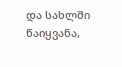და სახლში წაიყვანა,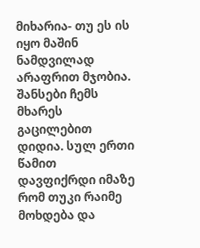მიხარია- თუ ეს ის იყო მაშინ ნამდვილად არაფრით მჯობია. შანსები ჩემს მხარეს გაცილებით დიდია. სულ ერთი წამით დავფიქრდი იმაზე რომ თუკი რაიმე მოხდება და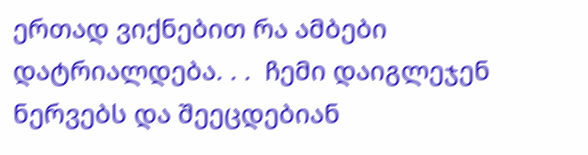ერთად ვიქნებით რა ამბები დატრიალდება. . .  ჩემი დაიგლეჯენ ნერვებს და შეეცდებიან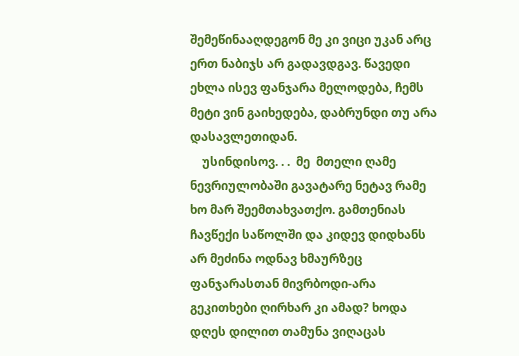შემეწინააღდეგონ მე კი ვიცი უკან არც ერთ ნაბიჯს არ გადავდგავ. წავედი ეხლა ისევ ფანჯარა მელოდება, ჩემს მეტი ვინ გაიხედება, დაბრუნდი თუ არა დასავლეთიდან.
    უსინდისოვ. . .  მე  მთელი ღამე ნევრიულობაში გავატარე ნეტავ რამე ხო მარ შეემთახვათქო. გამთენიას ჩავწექი საწოლში და კიდევ დიდხანს არ მეძინა ოდნავ ხმაურზეც ფანჯარასთან მივრბოდი-არა გეკითხები ღირხარ კი ამად? ხოდა დღეს დილით თამუნა ვიღაცას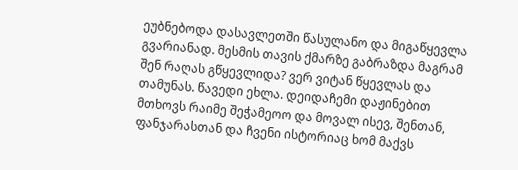ეუბნებოდა დასავლეთში წასულანო და მიგაწყევლა გვარიანად. მესმის თავის ქმარზე გაბრაზდა მაგრამ შენ რაღას გწყევლიდა? ვერ ვიტან წყევლას და თამუნას. წავედი ეხლა. დეიდაჩემი დაჟინებით მთხოვს რაიმე შეჭამეოო და მოვალ ისევ, შენთან, ფანჯარასთან და ჩვენი ისტორიაც ხომ მაქვს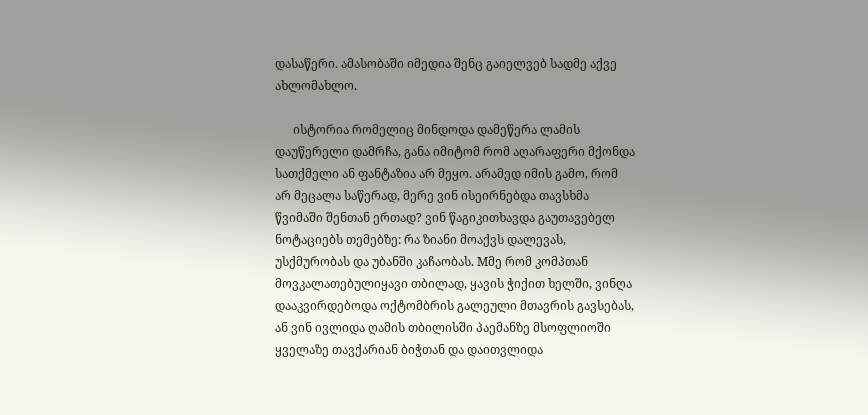დასაწერი. ამასობაში იმედია შენც გაიელვებ სადმე აქვე ახლომახლო.

      ისტორია რომელიც მინდოდა დამეწერა ლამის დაუწერელი დამრჩა, განა იმიტომ რომ აღარაფერი მქონდა სათქმელი ან ფანტაზია არ მეყო. არამედ იმის გამო, რომ არ მეცალა საწერად, მერე ვინ ისეირნებდა თავსხმა წვიმაში შენთან ერთად? ვინ წაგიკითხავდა გაუთავებელ ნოტაციებს თემებზე: რა ზიანი მოაქვს დალევას, უსქმურობას და უბანში კაჩაობას. Mმე რომ კომპთან მოვკალათებულიყავი თბილად, ყავის ჭიქით ხელში, ვინღა დააკვირდებოდა ოქტომბრის გალეული მთავრის გავსებას, ან ვინ ივლიდა ღამის თბილისში პაემანზე მსოფლიოში ყველაზე თავქარიან ბიჭთან და დაითვლიდა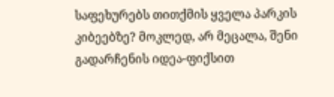საფეხურებს თითქმის ყველა პარკის კიბეებზე? მოკლედ, არ მეცალა, შენი გადარჩენის იდეა-ფიქსით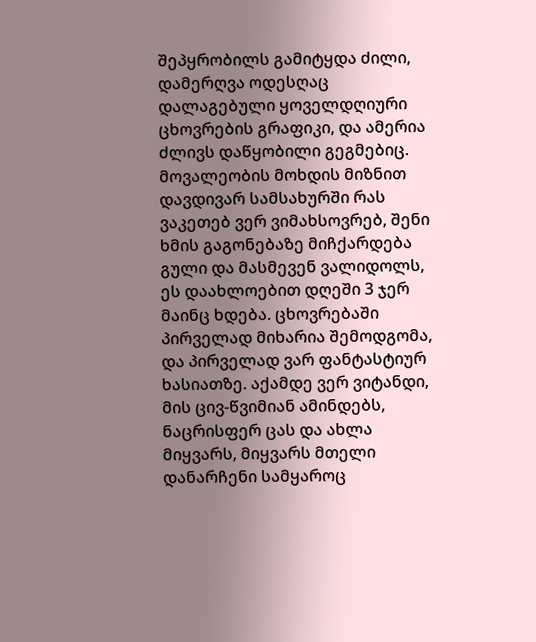შეპყრობილს გამიტყდა ძილი, დამერღვა ოდესღაც დალაგებული ყოველდღიური ცხოვრების გრაფიკი, და ამერია ძლივს დაწყობილი გეგმებიც. მოვალეობის მოხდის მიზნით დავდივარ სამსახურში რას ვაკეთებ ვერ ვიმახსოვრებ, შენი ხმის გაგონებაზე მიჩქარდება გული და მასმევენ ვალიდოლს, ეს დაახლოებით დღეში 3 ჯერ მაინც ხდება. ცხოვრებაში პირველად მიხარია შემოდგომა, და პირველად ვარ ფანტასტიურ ხასიათზე. აქამდე ვერ ვიტანდი, მის ცივ-წვიმიან ამინდებს, ნაცრისფერ ცას და ახლა მიყვარს, მიყვარს მთელი დანარჩენი სამყაროც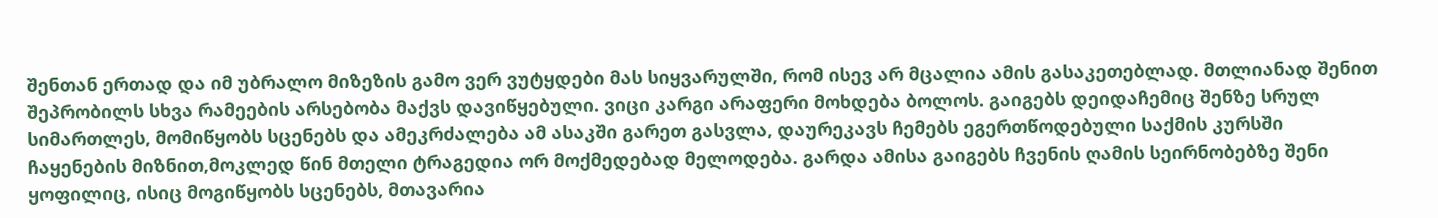შენთან ერთად და იმ უბრალო მიზეზის გამო ვერ ვუტყდები მას სიყვარულში, რომ ისევ არ მცალია ამის გასაკეთებლად. მთლიანად შენით შეპრობილს სხვა რამეების არსებობა მაქვს დავიწყებული. ვიცი კარგი არაფერი მოხდება ბოლოს. გაიგებს დეიდაჩემიც შენზე სრულ სიმართლეს, მომიწყობს სცენებს და ამეკრძალება ამ ასაკში გარეთ გასვლა, დაურეკავს ჩემებს ეგერთწოდებული საქმის კურსში ჩაყენების მიზნით,მოკლედ წინ მთელი ტრაგედია ორ მოქმედებად მელოდება. გარდა ამისა გაიგებს ჩვენის ღამის სეირნობებზე შენი ყოფილიც, ისიც მოგიწყობს სცენებს, მთავარია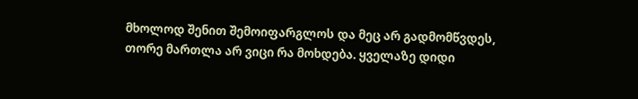მხოლოდ შენით შემოიფარგლოს და მეც არ გადმომწვდეს, თორე მართლა არ ვიცი რა მოხდება. ყველაზე დიდი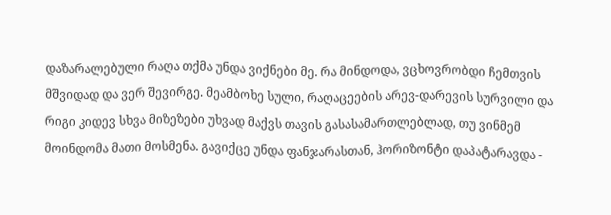დაზარალებული რაღა თქმა უნდა ვიქნები მე. რა მინდოდა, ვცხოვრობდი ჩემთვის მშვიდად და ვერ შევირგე. მეამბოხე სული, რაღაცეების არევ-დარევის სურვილი და რიგი კიდევ სხვა მიზეზები უხვად მაქვს თავის გასასამართლებლად, თუ ვინმემ მოინდომა მათი მოსმენა. გავიქცე უნდა ფანჯარასთან, ჰორიზონტი დაპატარავდა -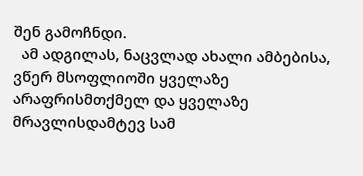შენ გამოჩნდი.
  ამ ადგილას, ნაცვლად ახალი ამბებისა, ვწერ მსოფლიოში ყველაზე არაფრისმთქმელ და ყველაზე მრავლისდამტევ სამ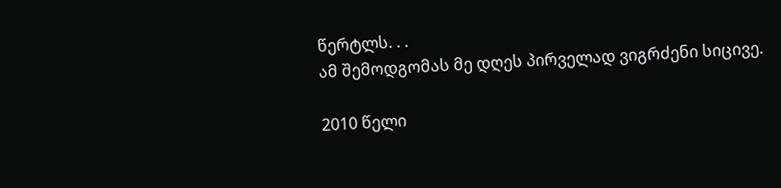წერტლს. . .
ამ შემოდგომას მე დღეს პირველად ვიგრძენი სიცივე.

2010 წელი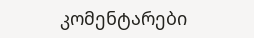კომენტარები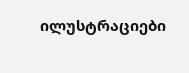ილუსტრაციები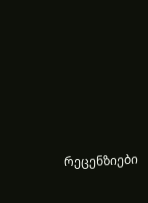რეცენზიები